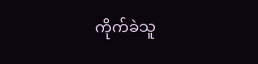ကိုက်ခဲသူ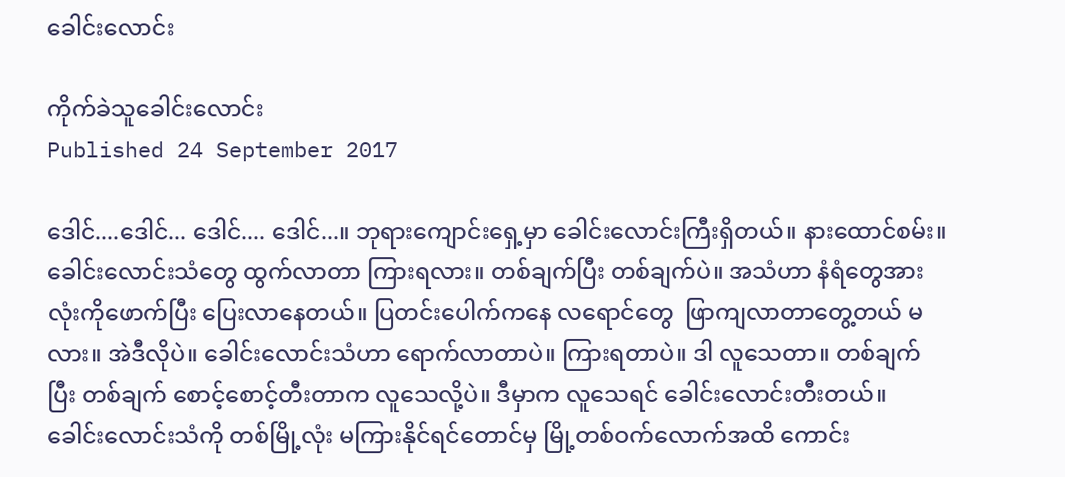ခေါင်းလောင်း

ကိုက်ခဲသူခေါင်းလောင်း
Published 24 September 2017

ဒေါင်....ဒေါင်... ဒေါင်.... ဒေါင်...။ ဘုရားကျောင်းရှေ့မှာ ခေါင်းလောင်းကြီးရှိတယ်။ နားထောင်စမ်း။ ခေါင်းလောင်းသံတွေ ထွက်လာတာ ကြားရလား။ တစ်ချက်ပြီး တစ်ချက်ပဲ။ အသံဟာ နံရံတွေအားလုံးကိုဖောက်ပြီး ပြေးလာနေတယ်။ ပြတင်းပေါက်ကနေ လရောင်တွေ  ဖြာကျလာတာတွေ့တယ် မလား။ အဲဒီလိုပဲ။ ခေါင်းလောင်းသံဟာ ရောက်လာတာပဲ။ ကြားရတာပဲ။ ဒါ လူသေတာ။ တစ်ချက်ပြီး တစ်ချက် စောင့်စောင့်တီးတာက လူသေလို့ပဲ။ ဒီမှာက လူသေရင် ခေါင်းလောင်းတီးတယ်။ ခေါင်းလောင်းသံကို တစ်မြို့လုံး မကြားနိုင်ရင်တောင်မှ မြို့တစ်ဝက်လောက်အထိ ကောင်း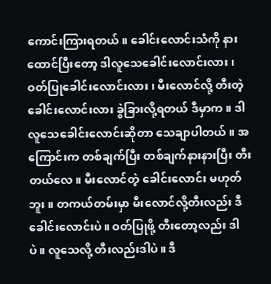ကောင်းကြားရတယ်။ ခေါင်းလောင်းသံကို နားထောင်ပြီးတော့ ဒါလူသေခေါင်းလောင်းလား၊ ဝတ်ပြုခေါင်းလောင်းလား၊ မီးလောင်လို့ တီးတဲ့ခေါင်းလောင်းလား ခွဲခြားလို့ရတယ် ဒီမှာက။ ဒါ လူသေခေါင်းလောင်းဆိုတာ သေချာပါတယ်။ အကြောင်းက တစ်ချက်ပြီး တစ်ချက်နားနားပြီး တီးတယ်လေ။ မီးလောင်တဲ့ ခေါင်းလောင်း မဟုတ်ဘူး။ တကယ်တမ်းမှာ မီးလောင်လို့တီးလည်း ဒီခေါင်းလောင်းပဲ။ ဝတ်ပြုဖို့ တီးတော့လည်း ဒါပဲ။ လူသေလို့ တီးလည်းဒါပဲ။ ဒီ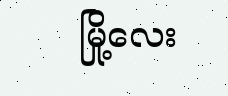မြို့လေး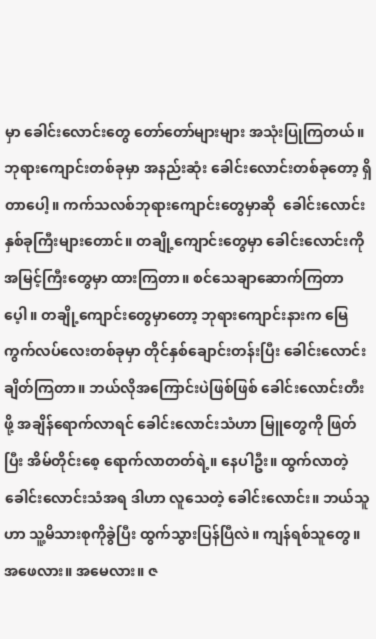မှာ ခေါင်းလောင်းတွေ တော်တော်များများ အသုံးပြုကြတယ်။ ဘုရားကျောင်းတစ်ခုမှာ အနည်းဆုံး ခေါင်းလောင်းတစ်ခုတော့ ရှိတာပေါ့။ ကက်သလစ်ဘုရားကျောင်းတွေမှာဆို  ခေါင်းလောင်း နှစ်ခုကြီးများတောင်။ တချို့ကျောင်းတွေမှာ ခေါင်းလောင်းကို အမြင့်ကြီးတွေမှာ ထားကြတာ။ စင်သေချာဆောက်ကြတာပေ့ါ။ တချို့ကျောင်းတွေမှာတော့ ဘုရားကျောင်းနားက မြေကွက်လပ်လေးတစ်ခုမှာ တိုင်နှစ်ချောင်းတန်းပြီး ခေါင်းလောင်းချိတ်ကြတာ။ ဘယ်လိုအကြောင်းပဲဖြစ်ဖြစ် ခေါင်းလောင်းတီးဖို့ အချိန်ရောက်လာရင် ခေါင်းလောင်းသံဟာ မြူတွေကို ဖြတ်ပြီး အိမ်တိုင်းစေ့ ရောက်လာတတ်ရဲ့။ နေပါဦး။ ထွက်လာတဲ့ ခေါင်းလောင်းသံအရ ဒါဟာ လူသေတဲ့ ခေါင်းလောင်း။ ဘယ်သူဟာ သူ့မိသားစုကိုခွဲပြီး ထွက်သွားပြန်ပြီလဲ။ ကျန်ရစ်သူတွေ။ အဖေလား။ အမေလား။ ဇ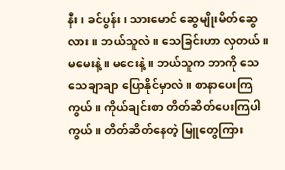နီး၊ ခင်ပွန်း၊ သားမောင် ဆွေမျိုးမိတ်ဆွေလား။ ဘယ်သူလဲ။ သေခြင်းဟာ လှတယ်။ မမေးနဲ့။ မငေးနဲ့ ။ ဘယ်သူက ဘာကို သေသေချာချာ ပြောနိုင်မှာလဲ။ စာနာပေးကြကွယ်။ ကိုယ်ချင်းစာ တိတ်ဆိတ်ပေးကြပါကွယ်။ တိတ်ဆိတ်နေတဲ့ မြူတွေကြား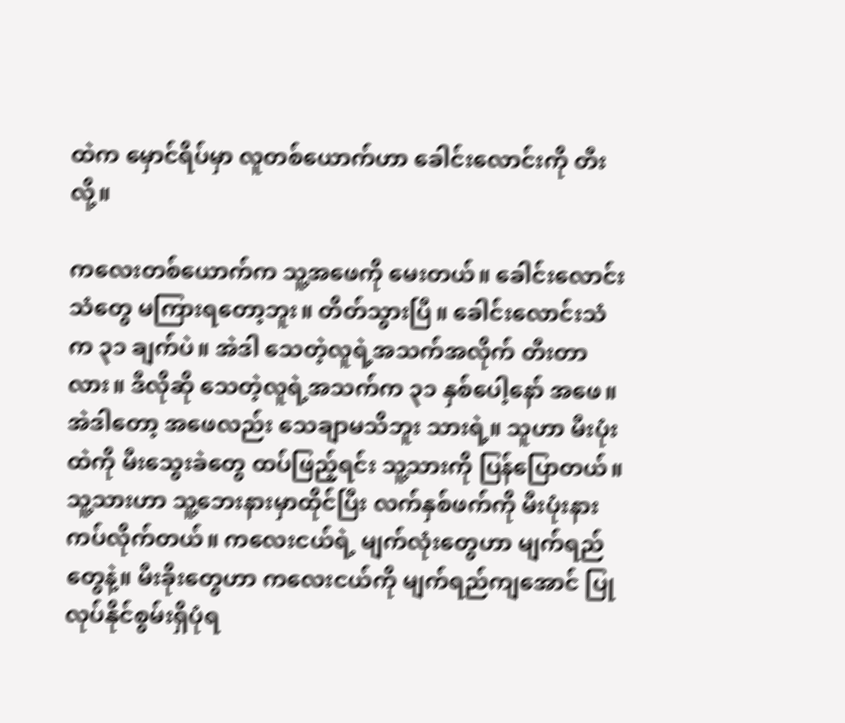ထဲက မှောင်ရိပ်မှာ လူတစ်ယောက်ဟာ ခေါင်းလောင်းကို တီးလို့။

ကလေးတစ်ယောက်က သူ့အဖေကို မေးတယ်။ ခေါင်းလောင်းသံတွေ မကြားရတော့ဘူး။ တိတ်သွားပြီ။ ခေါင်းလောင်းသံက ၃၁ ချက်ပဲ။ အဲဒါ သေတဲ့လူရဲ့အသက်အလိုက် တီးတာလား။ ဒီလိုဆို သေတဲ့လူရဲ့အသက်က ၃၁ နှစ်ပေါ့နော် အဖေ။ အဲဒါတော့ အဖေလည်း သေချာမသိဘူး သားရဲ့။ သူဟာ မီးပုံးထဲကို မီးသွေးခဲတွေ ထပ်ဖြည့်ရင်း သူ့သားကို ပြန်ပြောတယ်။ သူ့သားဟာ သူ့ဘေးနားမှာထိုင်ပြီး လက်နှစ်ဖက်ကို မီးပုံးနား ကပ်လိုက်တယ်။ ကလေးငယ်ရဲ့ မျက်လုံးတွေဟာ မျက်ရည်တွေနဲ့။ မီးခိုးတွေဟာ ကလေးငယ်ကို မျက်ရည်ကျအောင် ပြုလုပ်နိုင်စွမ်းရှိပုံရ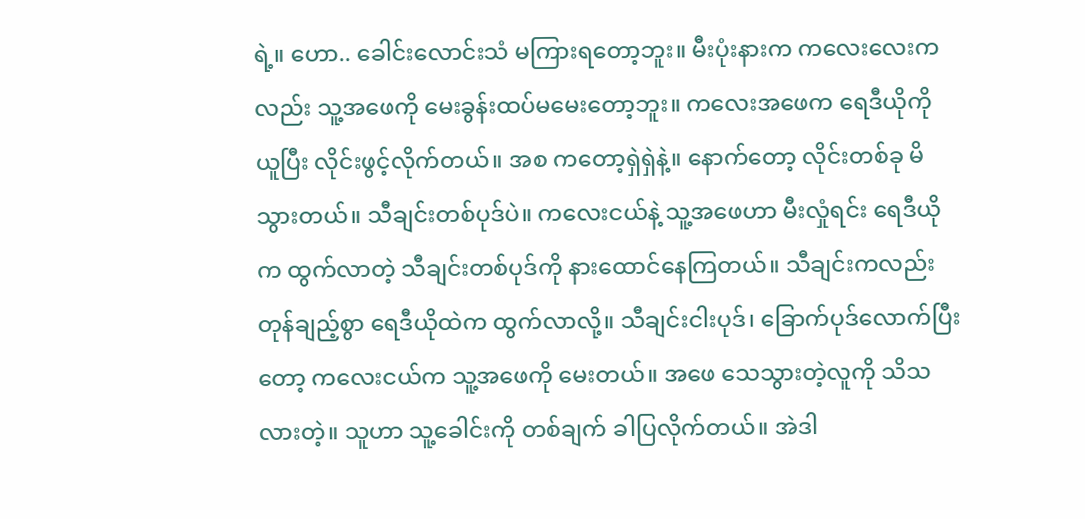ရဲ့။ ဟော.. ခေါင်းလောင်းသံ မကြားရတော့ဘူး။ မီးပုံးနားက ကလေးလေးကလည်း သူ့အဖေကို မေးခွန်းထပ်မမေးတော့ဘူး။ ကလေးအဖေက ရေဒီယိုကို ယူပြီး လိုင်းဖွင့်လိုက်တယ်။ အစ ကတော့ရှဲရှဲနဲ့။ နောက်တော့ လိုင်းတစ်ခု မိသွားတယ်။ သီချင်းတစ်ပုဒ်ပဲ။ ကလေးငယ်နဲ့ သူ့အဖေဟာ မီးလှုံရင်း ရေဒီယိုက ထွက်လာတဲ့ သီချင်းတစ်ပုဒ်ကို နားထောင်နေကြတယ်။ သီချင်းကလည်း တုန်ချည့်စွာ ရေဒီယိုထဲက ထွက်လာလို့။ သီချင်းငါးပုဒ်၊ ခြောက်ပုဒ်လောက်ပြီးတော့ ကလေးငယ်က သူ့အဖေကို မေးတယ်။ အဖေ သေသွားတဲ့လူကို သိသလားတဲ့။ သူဟာ သူ့ခေါင်းကို တစ်ချက် ခါပြလိုက်တယ်။ အဲဒါ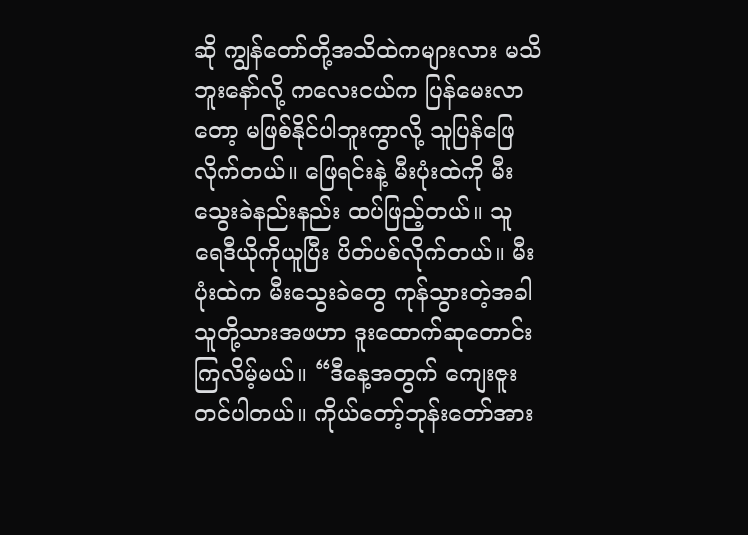ဆို ကျွန်တော်တို့အသိထဲကများလား မသိဘူးနော်လို့ ကလေးငယ်က ပြန်မေးလာတော့ မဖြစ်နိုင်ပါဘူးကွာလို့ သူပြန်ဖြေလိုက်တယ်။ ဖြေရင်းနဲ့ မီးပုံးထဲကို မီးသွေးခဲနည်းနည်း ထပ်ဖြည့်တယ်။ သူ ရေဒီယိုကိုယူပြီး ပိတ်ပစ်လိုက်တယ်။ မီးပုံးထဲက မီးသွေးခဲတွေ ကုန်သွားတဲ့အခါ သူတို့သားအဖဟာ ဒူးထောက်ဆုတောင်းကြလိမ့်မယ်။ “ဒီနေ့အတွက် ကျေးဇူးတင်ပါတယ်။ ကိုယ်တော့်ဘုန်းတော်အား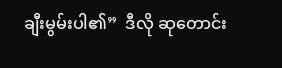ချီးမွမ်းပါ၏”  ဒီလို ဆုတောင်း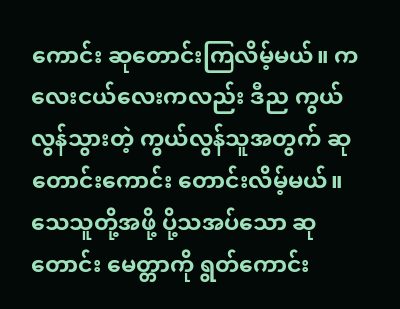ကောင်း ဆုတောင်းကြလိမ့်မယ်။ ကလေးငယ်လေးကလည်း ဒီည ကွယ်လွန်သွားတဲ့ ကွယ်လွန်သူအတွက် ဆုတောင်းကောင်း တောင်းလိမ့်မယ်။ သေသူတို့အဖို့ ပို့သအပ်သော ဆုတောင်း မေတ္တာကို ရွတ်ကောင်း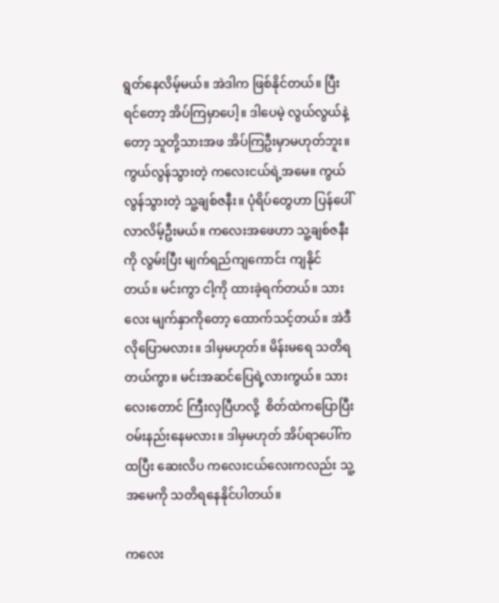ရွတ်နေလိမ့်မယ်။ အဲဒါက ဖြစ်နိုင်တယ်။ ပြီးရင်တော့ အိပ်ကြမှာပေါ့။ ဒါပေမဲ့ လွယ်လွယ်နဲ့တော့ သူတို့သားအဖ အိပ်ကြဦးမှာမဟုတ်ဘူး။ ကွယ်လွန်သွားတဲ့ ကလေးငယ်ရဲ့အမေ။ ကွယ်လွန်သွားတဲ့ သူ့ချစ်ဇနီး။ ပုံရိပ်တွေဟာ ပြန်ပေါ်လာလိမ့်ဦးမယ်။ ကလေးအဖေဟာ သူ့ချစ်ဇနီးကို လွမ်းပြီး မျက်ရည်ကျကောင်း ကျနိုင်တယ်။ မင်းကွာ ငါ့ကို ထားခဲ့ရက်တယ်။ သားလေး မျက်နှာကိုတော့ ထောက်သင့်တယ်။ အဲဒီလိုပြောမလား။ ဒါမှမဟုတ်။ မိန်းမရေ သတိရတယ်ကွာ။ မင်းအဆင်ပြေရဲ့လားကွယ်။ သားလေးတောင် ကြီးလှပြီဟလို့  စိတ်ထဲကပြောပြီး ဝမ်းနည်းနေမလား။ ဒါမှမဟုတ် အိပ်ရာပေါ်က ထပြီး ဆေးလိပ ကလေးငယ်လေးကလည်း သူ့အမေကို သတိရနေနိုင်ပါတယ်။

ကလေး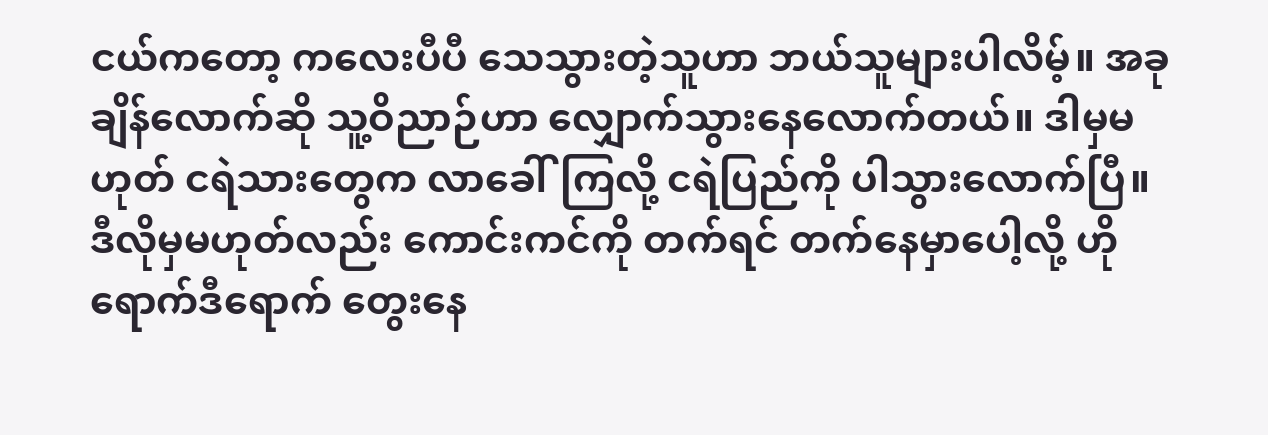ငယ်ကတော့ ကလေးပီပီ သေသွားတဲ့သူဟာ ဘယ်သူများပါလိမ့်။ အခုချိန်လောက်ဆို သူ့ဝိညာဉ်ဟာ လျှောက်သွားနေလောက်တယ်။ ဒါမှမဟုတ် ငရဲသားတွေက လာခေါ်ကြလို့ ငရဲပြည်ကို ပါသွားလောက်ပြီ။ ဒီလိုမှမဟုတ်လည်း ကောင်းကင်ကို တက်ရင် တက်နေမှာပေါ့လို့ ဟိုရောက်ဒီရောက် တွေးနေ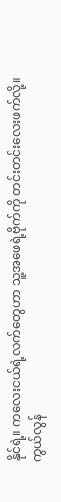နိုင်ရဲ့။ ကလေးငယ်ရဲ့လက်တွေဟာ သူ့အဖေရဲ့ဗိုက်ကို တင်းတင်းလေးဖက်လို့။ကွယ်လွန်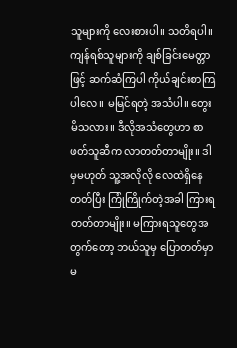သူများကို လေးစားပါ။ သတိရပါ။ ကျန်ရစ်သူများကို ချစ်ခြင်းမေတ္တာဖြင့် ဆက်ဆံကြပါ ကိုယ်ချင်းစာကြပါလေ။ မမြင်ရတဲ့ အသံပါ။ တွေးမိသလား။ ဒီလိုအသံတွေဟာ စာဖတ်သူဆီက လာတတ်တာမျိုး။ ဒါမှမဟုတ် သူ့အလိုလို လေထဲရှိနေတတ်ပြီး ကြုံကြိုက်တဲ့အခါ ကြားရတတ်တာမျိုး။ မကြားရသူတွေအတွက်တော့ ဘယ်သူမှ ပြောတတ်မှာမ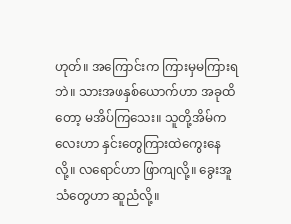ဟုတ်။ အကြောင်းက ကြားမှမကြားရဘဲ။ သားအဖနှစ်ယောက်ဟာ အခုထိတော့ မအိပ်ကြသေး။ သူတို့အိမ်ကလေးဟာ နှင်းတွေကြားထဲကွေးနေလို့။ လရောင်ဟာ ဖြာကျလို့။ ခွေးအူသံတွေဟာ ဆူညံလို့။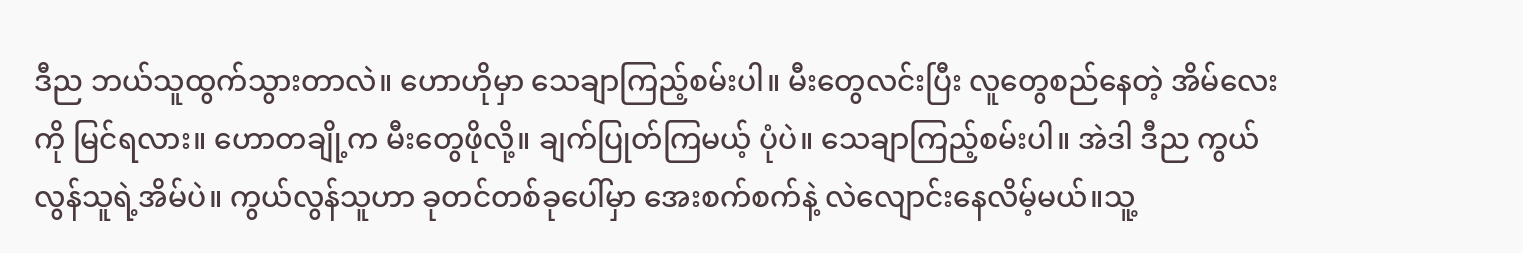ဒီည ဘယ်သူထွက်သွားတာလဲ။ ဟောဟိုမှာ သေချာကြည့်စမ်းပါ။ မီးတွေလင်းပြီး လူတွေစည်နေတဲ့ အိမ်လေးကို မြင်ရလား။ ဟောတချို့က မီးတွေဖိုလို့။ ချက်ပြုတ်ကြမယ့် ပုံပဲ။ သေချာကြည့်စမ်းပါ။ အဲဒါ ဒီည ကွယ်လွန်သူရဲ့အိမ်ပဲ။ ကွယ်လွန်သူဟာ ခုတင်တစ်ခုပေါ်မှာ အေးစက်စက်နဲ့ လဲလျောင်းနေလိမ့်မယ်။သူ့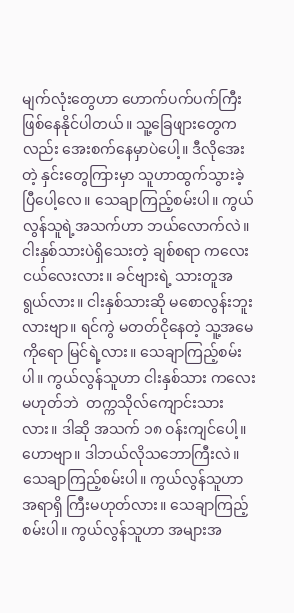မျက်လုံးတွေဟာ ဟောက်ပက်ပက်ကြီး ဖြစ်နေနိုင်ပါတယ်။ သူ့ခြေဖျားတွေကလည်း အေးစက်နေမှာပဲပေါ့။ ဒီလိုအေးတဲ့ နှင်းတွေကြားမှာ သူဟာထွက်သွားခဲ့ ပြီပေါ့လေ။ သေချာကြည့်စမ်းပါ။ ကွယ်လွန်သူရဲ့အသက်ဟာ ဘယ်လောက်လဲ။ ငါးနှစ်သားပဲရှိသေးတဲ့ ချစ်စရာ ကလေးငယ်လေးလား။ ခင်ဗျားရဲ့ သားတူအရွယ်လား။ ငါးနှစ်သားဆို မစောလွန်းဘူးလားဗျာ။ ရင်ကွဲ မတတ်ငိုနေတဲ့ သူ့အမေကိုရော မြင်ရဲ့လား။ သေချာကြည့်စမ်းပါ။ ကွယ်လွန်သူဟာ ငါးနှစ်သား ကလေးမဟုတ်ဘဲ  တက္ကသိုလ်ကျောင်းသားလား။ ဒါဆို အသက် ၁၈ ဝန်းကျင်ပေါ့။ ဟောဗျာ။ ဒါဘယ်လိုသဘောကြီးလဲ။ သေချာကြည့်စမ်းပါ။ ကွယ်လွန်သူဟာ အရာရှိ ကြီးမဟုတ်လား။ သေချာကြည့်စမ်းပါ။ ကွယ်လွန်သူဟာ အများအ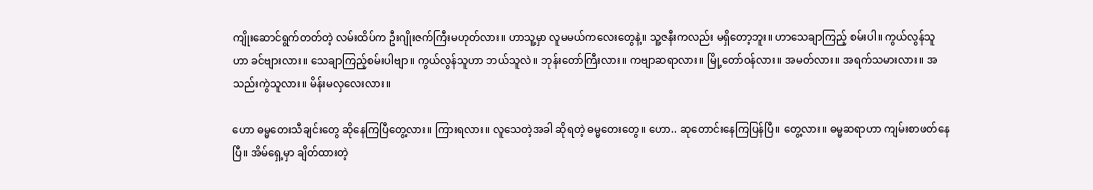ကျိုးဆောင်ရွက်တတ်တဲ့ လမ်းထိပ်က ဦးဂျိုးဇက်ကြီးမဟုတ်လား။ ဟာသူ့မှာ လူမမယ်ကလေးတွေနဲ့။ သူ့ဇနီးကလည်း မရှိတော့ဘူး။ ဟာသေချာကြည့် စမ်းပါ။ ကွယ်လွန်သူဟာ ခင်ဗျားလား။ သေချာကြည့်စမ်းပါဗျာ။ ကွယ်လွန်သူဟာ ဘယ်သူလဲ။ ဘုန်းတော်ကြီးလား။ ကဗျာဆရာလား။ မြို့တော်ဝန်လား။ အမတ်လား။ အရက်သမားလား။ အသည်းကွဲသူလား။ မိန်းမလှလေးလား။

ဟော ဓမ္မတေးသီချင်းတွေ ဆိုနေကြပြီတွေ့လား။ ကြားရလား။ လူသေတဲ့အခါ ဆိုရတဲ့ ဓမ္မတေးတွေ။ ဟော.. ဆုတောင်းနေကြပြန်ပြီ။ တွေ့လား။ ဓမ္မဆရာဟာ ကျမ်းစာဖတ်နေပြီ။ အိမ်ရှေ့မှာ ချိတ်ထားတဲ့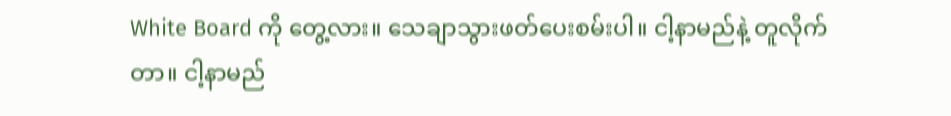White Board ကို တွေ့လား။ သေချာသွားဖတ်ပေးစမ်းပါ။ ငါ့နာမည်နဲ့ တူလိုက်တာ။ ငါ့နာမည်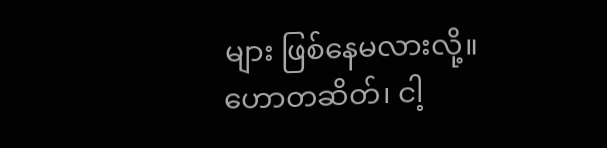များ ဖြစ်နေမလားလို့။ ဟောတဆိတ်၊ ငါ့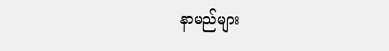နာမည်များ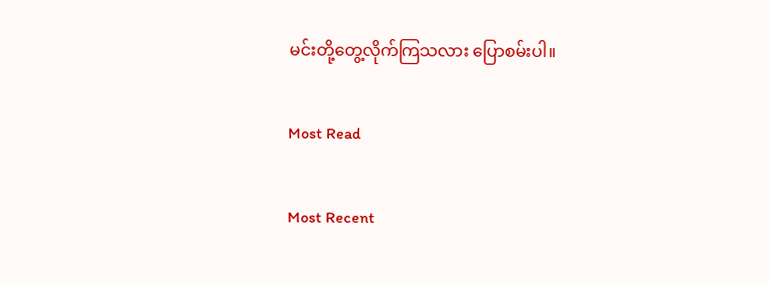မင်းတို့တွေ့လိုက်ကြသလား ပြောစမ်းပါ။

Most Read

Most Recent